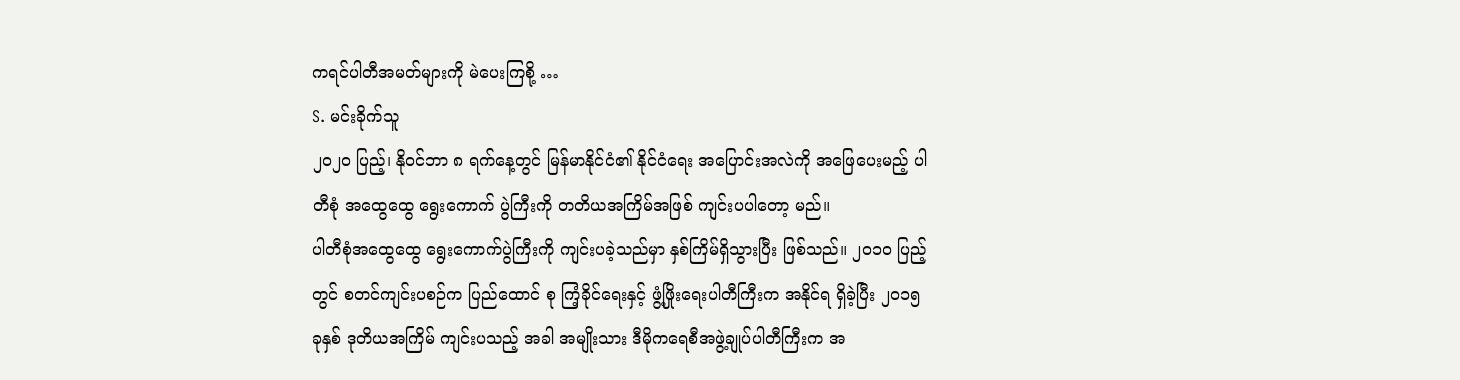ကရင်ပါတီအမတ်များကို မဲပေးကြစို့ …
S. မင်းခိုက်သူ
၂၀၂ဝ ပြည့်၊ နိုဝင်ဘာ ၈ ရက်နေ့တွင် မြန်မာနိုင်ငံ၏ နိုင်ငံရေး အပြောင်းအလဲကို အဖြေပေးမည့် ပါတီစုံ အထွေထွေ ရွေးကောက် ပွဲကြီးကို တတိယအကြိမ်အဖြစ် ကျင်းပပါတော့ မည်။
ပါတီစုံအထွေထွေ ရွေးကောက်ပွဲကြီးကို ကျင်းပခဲ့သည်မှာ နှစ်ကြိမ်ရှိသွားပြီး ဖြစ်သည်။ ၂၀၁ဝ ပြည့်တွင် စတင်ကျင်းပစဉ်က ပြည်ထောင် စု ကြံ့ခိုင်ရေးနှင့် ဖွံ့ဖြိုးရေးပါတီကြီးက အနိုင်ရ ရှိခဲ့ပြီး ၂၀၁၅ ခုနှစ် ဒုတိယအကြိမ် ကျင်းပသည့် အခါ အမျိုးသား ဒီမိုကရေစီအဖွဲ့ချုပ်ပါတီကြီးက အ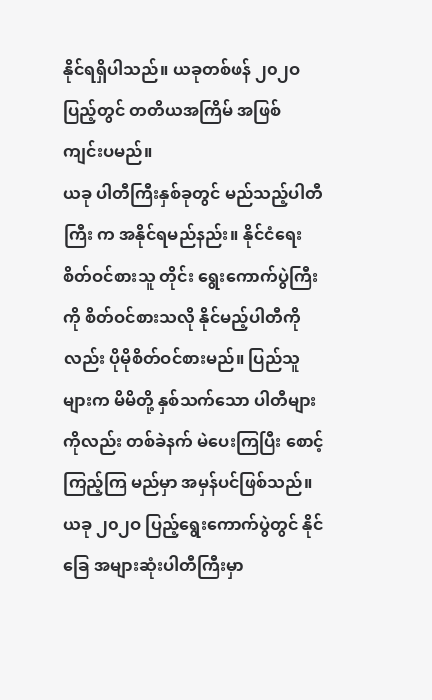နိုင်ရရှိပါသည်။ ယခုတစ်ဖန် ၂၀၂ဝ ပြည့်တွင် တတိယအကြိမ် အဖြစ် ကျင်းပမည်။
ယခု ပါတီကြီးနှစ်ခုတွင် မည်သည့်ပါတီကြီး က အနိုင်ရမည်နည်း။ နိုင်ငံရေး စိတ်ဝင်စားသူ တိုင်း ရွေးကောက်ပွဲကြီးကို စိတ်ဝင်စားသလို နိုင်မည့်ပါတီကိုလည်း ပိုမိုစိတ်ဝင်စားမည်။ ပြည်သူများက မိမိတို့ နှစ်သက်သော ပါတီများ ကိုလည်း တစ်ခဲနက် မဲပေးကြပြီး စောင့်ကြည့်ကြ မည်မှာ အမှန်ပင်ဖြစ်သည်။
ယခု ၂၀၂ဝ ပြည့်ရွေးကောက်ပွဲတွင် နိုင်ခြေ အများဆုံးပါတီကြီးမှာ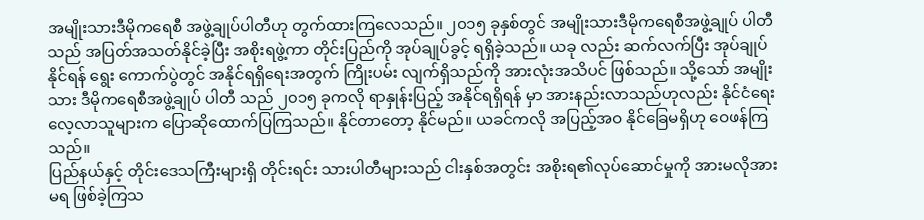အမျိုးသားဒီမိုကရေစီ အဖွဲ့ချုပ်ပါတီဟု တွက်ထားကြလေသည်။ ၂၀၁၅ ခုနှစ်တွင် အမျိုးသားဒီမိုကရေစီအဖွဲ့ချုပ် ပါတီသည် အပြတ်အသတ်နိုင်ခဲ့ပြီး အစိုးရဖွဲ့ကာ တိုင်းပြည်ကို အုပ်ချုပ်ခွင့် ရရှိခဲ့သည်။ ယခု လည်း ဆက်လက်ပြီး အုပ်ချုပ်နိုင်ရန် ရွေး ကောက်ပွဲတွင် အနိုင်ရရှိရေးအတွက် ကြိုးပမ်း လျက်ရှိသည်ကို အားလုံးအသိပင် ဖြစ်သည်။ သို့သော် အမျိုးသား ဒီမိုကရေစီအဖွဲ့ချုပ် ပါတီ သည် ၂၀၁၅ ခုကလို ရာနှုန်းပြည့် အနိုင်ရရှိရန် မှာ အားနည်းလာသည်ဟုလည်း နိုင်ငံရေး လေ့လာသူများက ပြောဆိုထောက်ပြကြသည်။ နိုင်တာတော့ နိုင်မည်။ ယခင်ကလို အပြည့်အဝ နိုင်ခြေမရှိဟု ဝေဖန်ကြသည်။
ပြည်နယ်နှင့် တိုင်းဒေသကြီးများရှိ တိုင်းရင်း သားပါတီများသည် ငါးနှစ်အတွင်း အစိုးရ၏လုပ်ဆောင်မှုကို အားမလိုအားမရ ဖြစ်ခဲ့ကြသ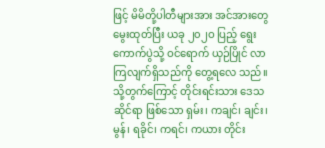ဖြင့် မိမိတို့ပါတီများအား အင်အားတွေမွေးထုတ်ပြီး ယခု ၂၀၂ဝ ပြည့် ရွေးကောက်ပွဲသို့ ဝင်ရောက် ယှဉ်ပြိုင် လာကြလျက်ရှိသည်ကို တွေ့ရလေ သည်။ သို့တွက်ကြောင့် တိုင်းရင်းသား ဒေသ ဆိုင်ရာ ဖြစ်သော ရှမ်း၊ ကချင်၊ ချင်း၊ မွန်၊ ရခိုင်၊ ကရင်၊ ကယား တိုင်း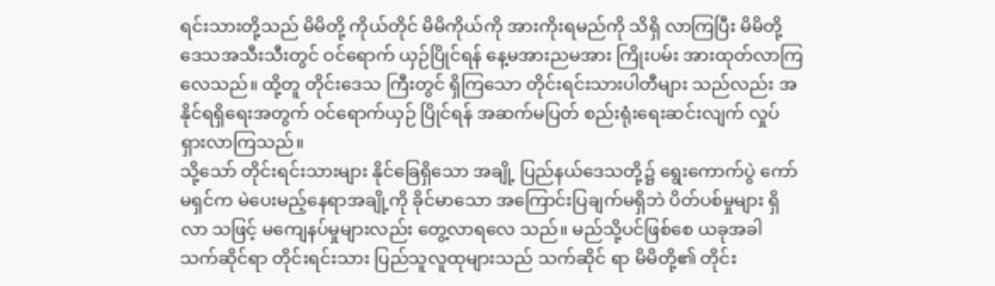ရင်းသားတို့သည် မိမိတို့ ကိုယ်တိုင် မိမိကိုယ်ကို အားကိုးရမည်ကို သိရှိ လာကြပြီး မိမိတို့ဒေသအသီးသီးတွင် ဝင်ရောက် ယှဉ်ပြိုင်ရန် နေ့မအားညမအား ကြိုးပမ်း အားထုတ်လာကြလေသည်။ ထို့တူ တိုင်းဒေသ ကြီးတွင် ရှိကြသော တိုင်းရင်းသားပါတီများ သည်လည်း အနိုင်ရရှိရေးအတွက် ဝင်ရောက်ယှဉ် ပြိုင်ရန် အဆက်မပြတ် စည်းရုံးရေးဆင်းလျက် လှုပ်ရှားလာကြသည်။
သို့သော် တိုင်းရင်းသားများ နိုင်ခြေရှိသော အချို့ ပြည်နယ်ဒေသတို့၌ ရွေးကောက်ပွဲ ကော် မရှင်က မဲပေးမည့်နေရာအချို့ကို ခိုင်မာသော အကြောင်းပြချက်မရှိဘဲ ပိတ်ပစ်မှုများ ရှိလာ သဖြင့် မကျေနပ်မှုများလည်း တွေ့လာရလေ သည်။ မည်သို့ပင်ဖြစ်စေ ယခုအခါ သက်ဆိုင်ရာ တိုင်းရင်းသား ပြည်သူလူထုများသည် သက်ဆိုင် ရာ မိမိတို့၏ တိုင်း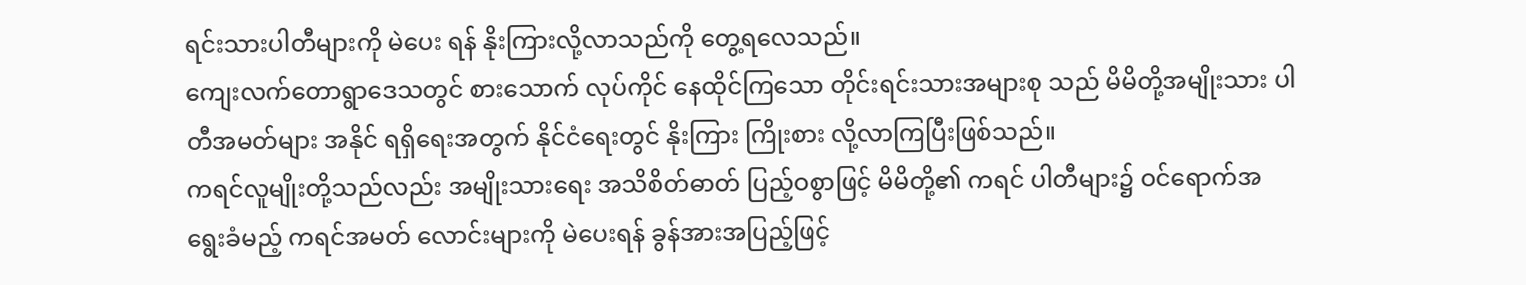ရင်းသားပါတီများကို မဲပေး ရန် နိုးကြားလို့လာသည်ကို တွေ့ရလေသည်။
ကျေးလက်တောရွာဒေသတွင် စားသောက် လုပ်ကိုင် နေထိုင်ကြသော တိုင်းရင်းသားအများစု သည် မိမိတို့အမျိုးသား ပါတီအမတ်များ အနိုင် ရရှိရေးအတွက် နိုင်ငံရေးတွင် နိုးကြား ကြိုးစား လို့လာကြပြီးဖြစ်သည်။
ကရင်လူမျိုးတို့သည်လည်း အမျိုးသားရေး အသိစိတ်ဓာတ် ပြည့်ဝစွာဖြင့် မိမိတို့၏ ကရင် ပါတီများ၌ ဝင်ရောက်အရွေးခံမည့် ကရင်အမတ် လောင်းများကို မဲပေးရန် ခွန်အားအပြည့်ဖြင့်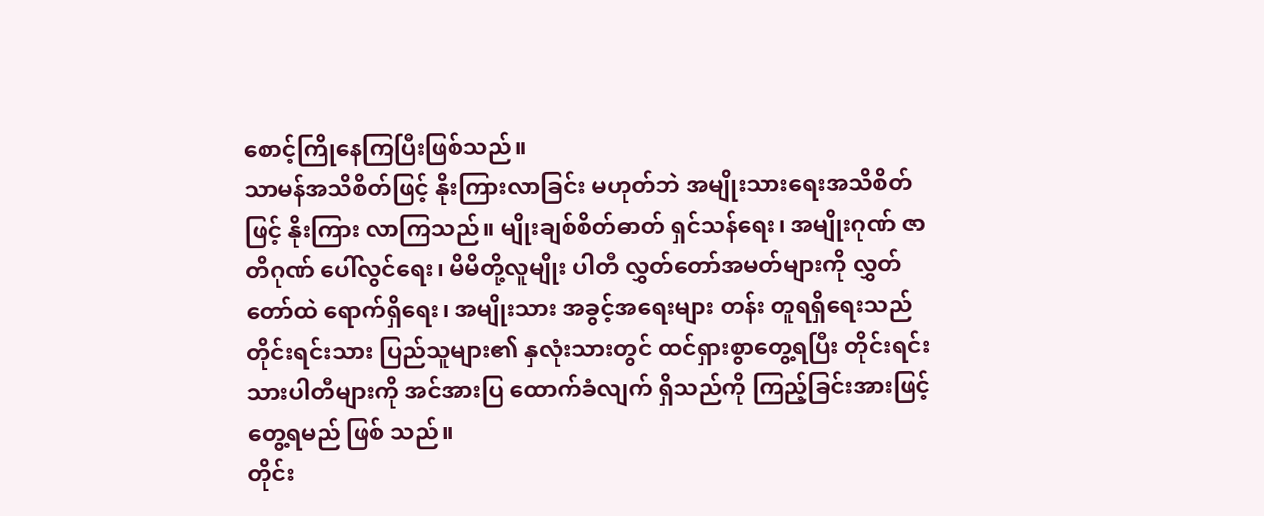စောင့်ကြိုနေကြပြီးဖြစ်သည်။
သာမန်အသိစိတ်ဖြင့် နိုးကြားလာခြင်း မဟုတ်ဘဲ အမျိုးသားရေးအသိစိတ်ဖြင့် နိုးကြား လာကြသည်။ မျိုးချစ်စိတ်ဓာတ် ရှင်သန်ရေး၊ အမျိုးဂုဏ် ဇာတိဂုဏ် ပေါ်လွင်ရေး၊ မိမိတို့လူမျိုး ပါတီ လွှတ်တော်အမတ်များကို လွှတ်တော်ထဲ ရောက်ရှိရေး၊ အမျိုးသား အခွင့်အရေးများ တန်း တူရရှိရေးသည် တိုင်းရင်းသား ပြည်သူများ၏ နှလုံးသားတွင် ထင်ရှားစွာတွေ့ရပြီး တိုင်းရင်း သားပါတီများကို အင်အားပြ ထောက်ခံလျက် ရှိသည်ကို ကြည့်ခြင်းအားဖြင့် တွေ့ရမည် ဖြစ် သည်။
တိုင်း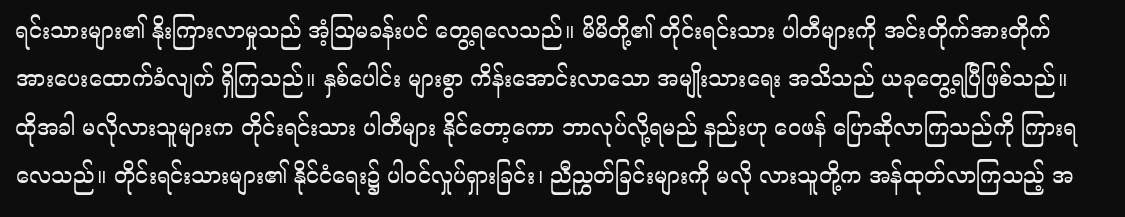ရင်းသားများ၏ နိုးကြားလာမှုသည် အံ့ဩမခန်းပင် တွေ့ရလေသည်။ မိမိတို့၏ တိုင်းရင်းသား ပါတီများကို အင်းတိုက်အားတိုက် အားပေးထောက်ခံလျက် ရှိကြသည်။ နှစ်ပေါင်း များစွာ ကိန်းအောင်းလာသော အမျိုးသားရေး အသိသည် ယခုတွေ့ရပြီဖြစ်သည်။
ထိုအခါ မလိုလားသူများက တိုင်းရင်းသား ပါတီများ နိုင်တော့ကော ဘာလုပ်လို့ရမည် နည်းဟု ဝေဖန် ပြောဆိုလာကြသည်ကို ကြားရ လေသည်။ တိုင်းရင်းသားများ၏ နိုင်ငံရေး၌ ပါဝင်လှုပ်ရှားခြင်း၊ ညီညွှတ်ခြင်းများကို မလို လားသူတို့က အန်ထုတ်လာကြသည့် အ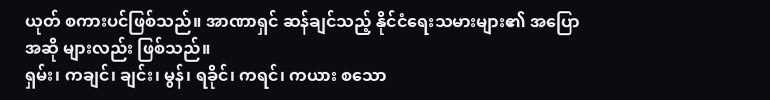ယုတ် စကားပင်ဖြစ်သည်။ အာဏာရှင် ဆန်ချင်သည့် နိုင်ငံရေးသမားများ၏ အပြောအဆို များလည်း ဖြစ်သည်။
ရှမ်း၊ ကချင်၊ ချင်း၊ မွန်၊ ရခိုင်၊ ကရင်၊ ကယား စသော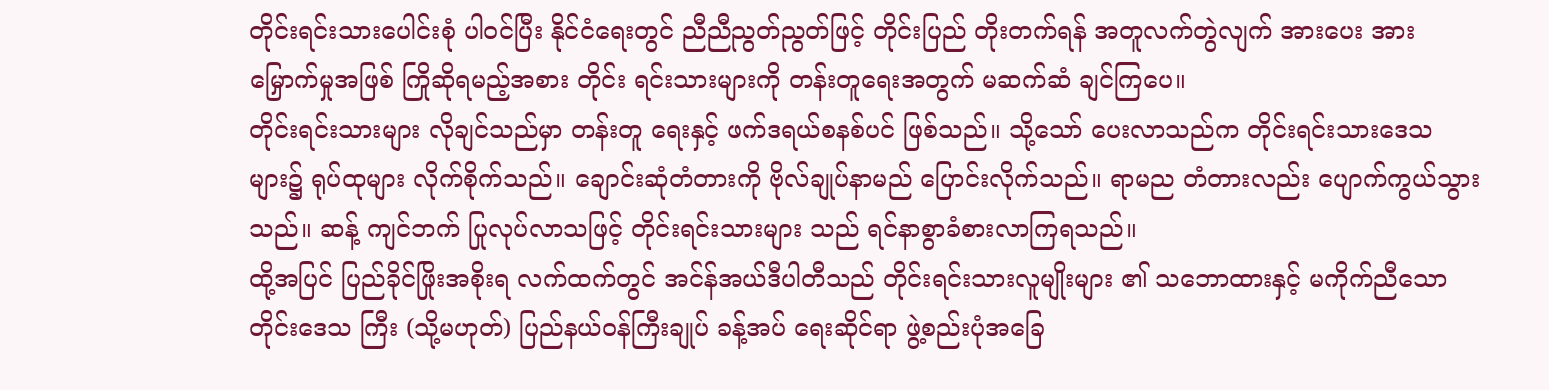တိုင်းရင်းသားပေါင်းစုံ ပါဝင်ပြီး နိုင်ငံရေးတွင် ညီညီညွတ်ညွတ်ဖြင့် တိုင်းပြည် တိုးတက်ရန် အတူလက်တွဲလျက် အားပေး အားမြှောက်မှုအဖြစ် ကြိုဆိုရမည့်အစား တိုင်း ရင်းသားများကို တန်းတူရေးအတွက် မဆက်ဆံ ချင်ကြပေ။
တိုင်းရင်းသားများ လိုချင်သည်မှာ တန်းတူ ရေးနှင့် ဖက်ဒရယ်စနစ်ပင် ဖြစ်သည်။ သို့သော် ပေးလာသည်က တိုင်းရင်းသားဒေသများ၌ ရုပ်ထုများ လိုက်စိုက်သည်။ ချောင်းဆုံတံတားကို ဗိုလ်ချုပ်နာမည် ပြောင်းလိုက်သည်။ ရာမည တံတားလည်း ပျောက်ကွယ်သွားသည်။ ဆန့် ကျင်ဘက် ပြုလုပ်လာသဖြင့် တိုင်းရင်းသားများ သည် ရင်နာစွာခံစားလာကြရသည်။
ထို့အပြင် ပြည်ခိုင်ဖြိုးအစိုးရ လက်ထက်တွင် အင်န်အယ်ဒီပါတီသည် တိုင်းရင်းသားလူမျိုးများ ၏ သဘောထားနှင့် မကိုက်ညီသော တိုင်းဒေသ ကြီး (သို့မဟုတ်) ပြည်နယ်ဝန်ကြီးချုပ် ခန့်အပ် ရေးဆိုင်ရာ ဖွဲ့စည်းပုံအခြေ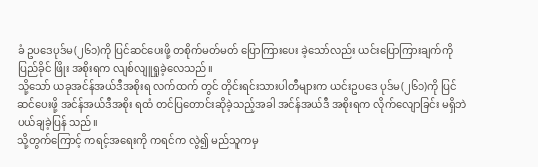ခံ ဥပဒေပုဒ်မ(၂၆၁)ကို ပြင်ဆင်ပေးဖို့ တစိုက်မတ်မတ် ပြောကြားပေး ခဲ့သော်လည်း ယင်းပြောကြားချက်ကို ပြည်ခိုင် ဖြိုး အစိုးရက လျစ်လျူရှုခဲ့လေသည်။
သို့သော် ယခုအင်န်အယ်ဒီအစိုးရ လက်ထက် တွင် တိုင်းရင်းသားပါတီများက ယင်းဥပဒေ ပုဒ်မ(၂၆၁)ကို ပြင်ဆင်ပေးဖို့ အင်န်အယ်ဒီအစိုး ရထံ တင်ပြတောင်းဆိုခဲ့သည့်အခါ အင်န်အယ်ဒီ အစိုးရက လိုက်လျောခြင်း မရှိဘဲ ပယ်ချခဲ့ပြန် သည်။
သို့တွက်ကြောင့် ကရင့်အရေးကို ကရင်က လွဲ၍ မည်သူကမှ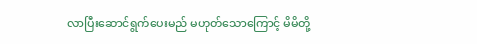လာပြီးဆောင်ရွက်ပေးမည် မဟုတ်သောကြောင့် မိမိတို့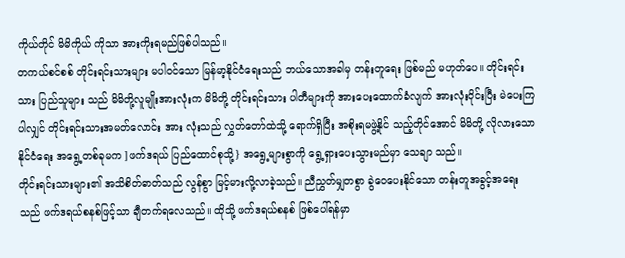ကိုယ်တိုင် မိမိကိုယ် ကိုသာ အားကိုးရမည်ဖြစ်ပါသည်။
တကယ်စင်စစ် တိုင်းရင်းသားများ မပါဝင်သော မြန်မာ့နိုင်ငံရေးသည် ဘယ်သောအခါမှ တန်းတူရေး ဖြစ်မည် မဟုတ်ပေ။ တိုင်းရင်းသား ပြည်သူများ သည် မိမိတို့လူမျိုးအားလုံးက မိမိတို့ တိုင်းရင်းသား ပါတီများကို အားပေးထောက်ခံလျက် အားလုံးဝိုင်းပြီး မဲပေးကြပါလျှင် တိုင်းရင်းသားအမတ်လောင်း အား လုံးသည် လွှတ်တော်ထဲသို့ ရောက်ရှိပြီး အစိုးရမဖွဲ့နိုင် သည့်တိုင်အောင် မိမိတို့ လိုလားသော နိုင်ငံရေး အရွေ့တစ်ခုမက ]ဖက်ဒရယ် ပြည်ထောင်စုသို့} အရွေ့များစွာကို ရွေ့ရှားပေးသွားမည်မှာ သေချာ သည်။
တိုင်းရင်းသားများ၏ အသိစိတ်ဓာတ်သည် လွန်စွာ မြင့်မားလို့လာခဲ့သည်။ ညီညွှတ်မျှတစွာ ခွဲဝေပေးနိုင်သော တန်းတူအခွင့်အရေးသည် ဖက်ဒရယ်စနစ်ဖြင့်သာ ချီတက်ရလေသည်။ ထိုသို့ ဖက်ဒရယ်စနစ် ဖြစ်ပေါ်ရန်မှာ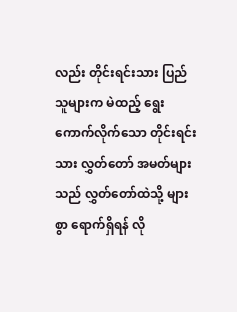လည်း တိုင်းရင်းသား ပြည်သူများက မဲထည့် ရွေး ကောက်လိုက်သော တိုင်းရင်းသား လွှတ်တော် အမတ်များသည် လွှတ်တော်ထဲသို့ များစွာ ရောက်ရှိရန် လို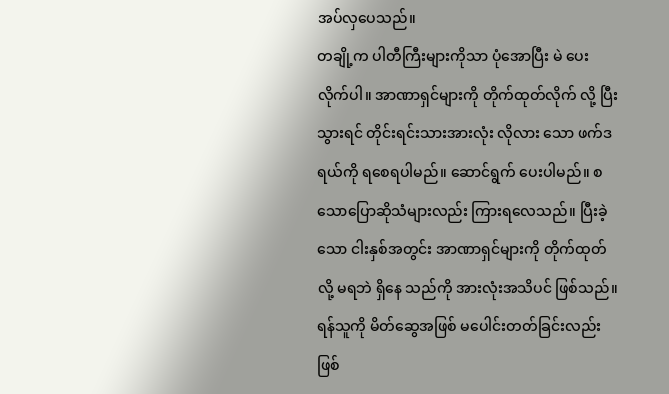အပ်လှပေသည်။
တချို့က ပါတီကြီးများကိုသာ ပုံအောပြီး မဲ ပေးလိုက်ပါ။ အာဏာရှင်များကို တိုက်ထုတ်လိုက် လို့ ပြီးသွားရင် တိုင်းရင်းသားအားလုံး လိုလား သော ဖက်ဒရယ်ကို ရစေရပါမည်။ ဆောင်ရွက် ပေးပါမည်။ စသောပြောဆိုသံများလည်း ကြားရလေသည်။ ပြီးခဲ့သော ငါးနှစ်အတွင်း အာဏာရှင်များကို တိုက်ထုတ်လို့ မရဘဲ ရှိနေ သည်ကို အားလုံးအသိပင် ဖြစ်သည်။ ရန်သူကို မိတ်ဆွေအဖြစ် မပေါင်းတတ်ခြင်းလည်း ဖြစ်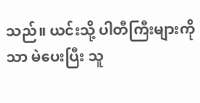သည်။ ယင်းသို့ ပါတီကြီးများကိုသာ မဲပေးပြီး သူ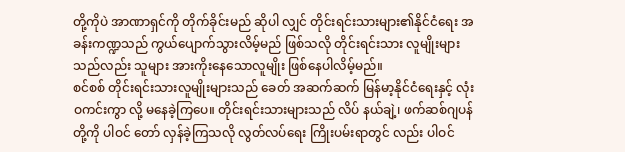တို့ကိုပဲ အာဏာရှင်ကို တိုက်ခိုင်းမည် ဆိုပါ လျှင် တိုင်းရင်းသားများ၏နိုင်ငံရေး အခန်းကဏ္ဍသည် ကွယ်ပျောက်သွားလိမ့်မည် ဖြစ်သလို တိုင်းရင်းသား လူမျိုးများသည်လည်း သူများ အားကိုးနေသောလူမျိုး ဖြစ်နေပါလိမ့်မည်။
စင်စစ် တိုင်းရင်းသားလူမျိုးများသည် ခေတ် အဆက်ဆက် မြန်မာ့နိုင်ငံရေးနှင့် လုံးဝကင်းကွာ လို့ မနေခဲ့ကြပေ။ တိုင်းရင်းသားများသည် လိပ် နယ်ချဲ့၊ ဖက်ဆစ်ဂျပန် တို့ကို ပါဝင် တော် လှန်ခဲ့ကြသလို လွတ်လပ်ရေး ကြိုးပမ်းရာတွင် လည်း ပါဝင်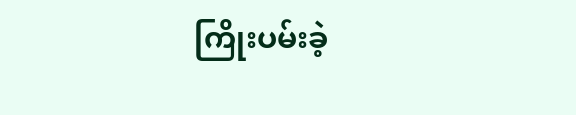ကြိုးပမ်းခဲ့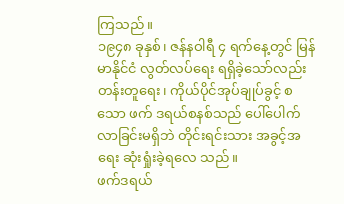ကြသည်။
၁၉၄၈ ခုနှစ်၊ ဇန်နဝါရီ ၄ ရက်နေ့တွင် မြန်မာနိုင်ငံ လွတ်လပ်ရေး ရရှိခဲ့သော်လည်း တန်းတူရေး၊ ကိုယ်ပိုင်အုပ်ချုပ်ခွင့် စသော ဖက် ဒရယ်စနစ်သည် ပေါ်ပေါက်လာခြင်းမရှိဘဲ တိုင်းရင်းသား အခွင့်အရေး ဆုံးရှုံးခဲ့ရလေ သည်။
ဖက်ဒရယ်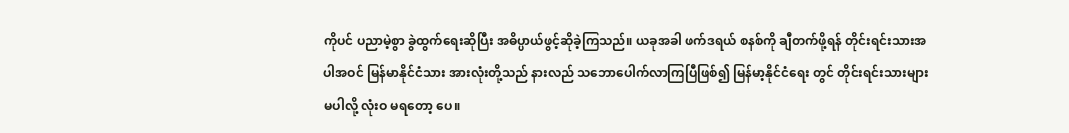ကိုပင် ပညာမဲ့စွာ ခွဲထွက်ရေးဆိုပြီး အဓိပ္ပာယ်ဖွင့်ဆိုခဲ့ကြသည်။ ယခုအခါ ဖက်ဒရယ် စနစ်ကို ချီတက်ဖို့ရန် တိုင်းရင်းသားအပါအဝင် မြန်မာနိုင်ငံသား အားလုံးတို့သည် နားလည် သဘောပေါက်လာကြပြီဖြစ်၍ မြန်မာ့နိုင်ငံရေး တွင် တိုင်းရင်းသားများ မပါလို့ လုံးဝ မရတော့ ပေ။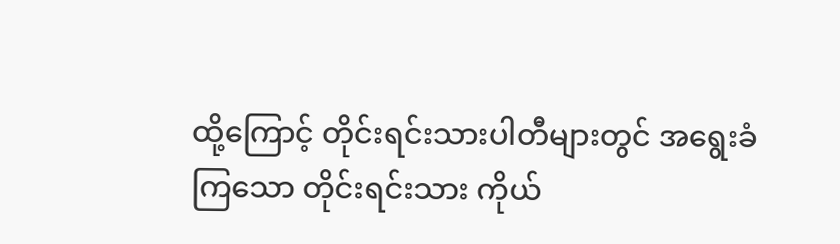ထို့ကြောင့် တိုင်းရင်းသားပါတီများတွင် အရွေးခံကြသော တိုင်းရင်းသား ကိုယ်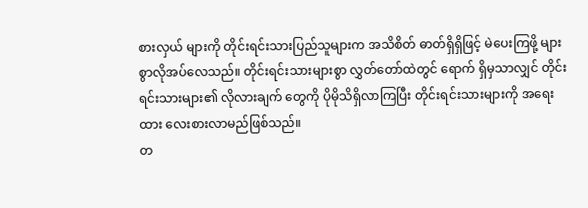စားလှယ် များကို တိုင်းရင်းသားပြည်သူများက အသိစိတ် ဓာတ်ရှိရှိဖြင့် မဲပေးကြဖို့ များစွာလိုအပ်လေသည်။ တိုင်းရင်းသားများစွာ လွှတ်တော်ထဲတွင် ရောက် ရှိမှသာလျှင် တိုင်းရင်းသားများ၏ လိုလားချက် တွေကို ပိုမိုသိရှိလာကြပြီး တိုင်းရင်းသားများကို အရေးထား လေးစားလာမည်ဖြစ်သည်။
တ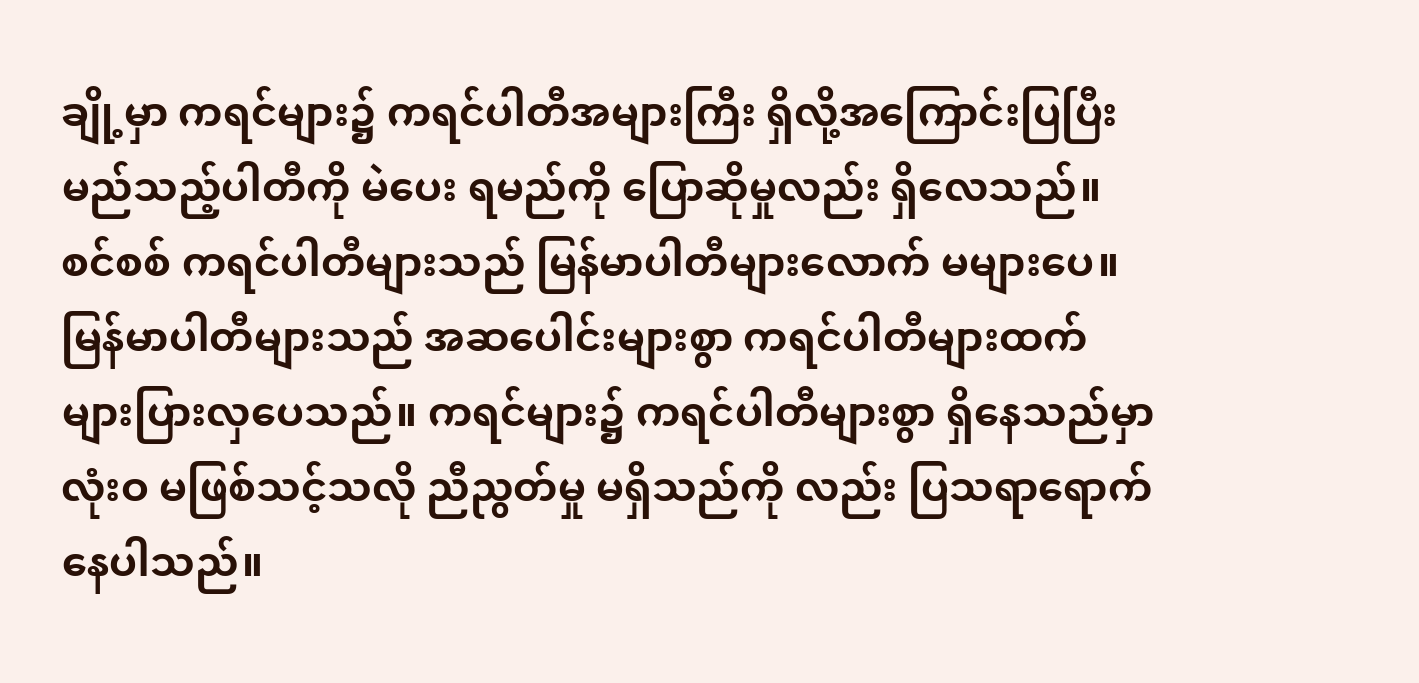ချို့မှာ ကရင်များ၌ ကရင်ပါတီအများကြီး ရှိလို့အကြောင်းပြပြီး မည်သည့်ပါတီကို မဲပေး ရမည်ကို ပြောဆိုမှုလည်း ရှိလေသည်။ စင်စစ် ကရင်ပါတီများသည် မြန်မာပါတီများလောက် မများပေ။
မြန်မာပါတီများသည် အဆပေါင်းများစွာ ကရင်ပါတီများထက် များပြားလှပေသည်။ ကရင်များ၌ ကရင်ပါတီများစွာ ရှိနေသည်မှာ လုံးဝ မဖြစ်သင့်သလို ညီညွတ်မှု မရှိသည်ကို လည်း ပြသရာရောက်နေပါသည်။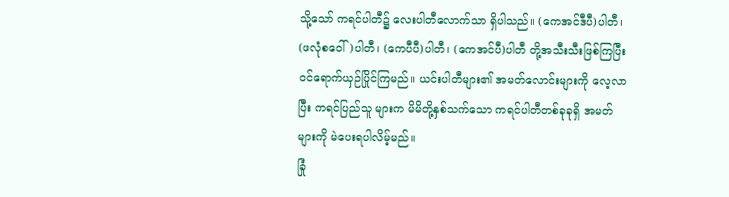သို့သော် ကရင်ပါတီ၌ လေးပါတီလောက်သာ ရှိပါသည်။ (ကေအင်ဒီပီ)ပါတီ၊ (ဖလုံစဝေါ်)ပါတီ၊ (ကေပီပီ)ပါတီ၊ (ကေအင်ပီ)ပါတီ တို့အသီးသီးဖြစ်ကြပြီး ဝင်ရောက်ယှဉ်ပြိုင်ကြမည်။ ယင်းပါတီများ၏ အမတ်လောင်းများကို လေ့လာပြီး ကရင်ပြည်သူ များက မိမိတို့နှစ်သက်သော ကရင်ပါတီတစ်ခုခုရှိ အမတ်များကို မဲပေးရပါလိမ့်မည်။
ခြုံ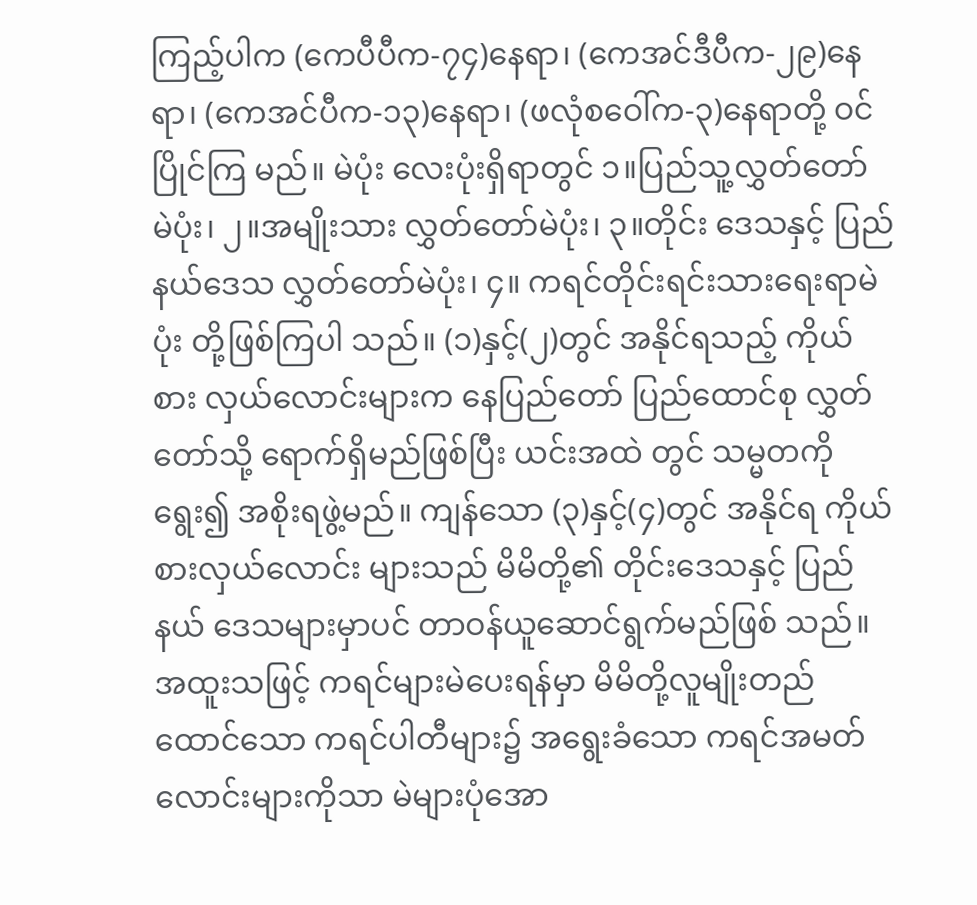ကြည့်ပါက (ကေပီပီက-၇၄)နေရာ၊ (ကေအင်ဒီပီက-၂၉)နေရာ၊ (ကေအင်ပီက-၁၃)နေရာ၊ (ဖလုံစဝေါ်က-၃)နေရာတို့ ဝင်ပြိုင်ကြ မည်။ မဲပုံး လေးပုံးရှိရာတွင် ၁။ပြည်သူ့လွှတ်တော် မဲပုံး၊ ၂။အမျိုးသား လွှတ်တော်မဲပုံး၊ ၃။တိုင်း ဒေသနှင့် ပြည်နယ်ဒေသ လွှတ်တော်မဲပုံး၊ ၄။ ကရင်တိုင်းရင်းသားရေးရာမဲပုံး တို့ဖြစ်ကြပါ သည်။ (၁)နှင့်(၂)တွင် အနိုင်ရသည့် ကိုယ်စား လှယ်လောင်းများက နေပြည်တော် ပြည်ထောင်စု လွှတ်တော်သို့ ရောက်ရှိမည်ဖြစ်ပြီး ယင်းအထဲ တွင် သမ္မတကိုရွေး၍ အစိုးရဖွဲ့မည်။ ကျန်သော (၃)နှင့်(၄)တွင် အနိုင်ရ ကိုယ်စားလှယ်လောင်း များသည် မိမိတို့၏ တိုင်းဒေသနှင့် ပြည်နယ် ဒေသများမှာပင် တာဝန်ယူဆောင်ရွက်မည်ဖြစ် သည်။ အထူးသဖြင့် ကရင်များမဲပေးရန်မှာ မိမိတို့လူမျိုးတည်ထောင်သော ကရင်ပါတီများ၌ အရွေးခံသော ကရင်အမတ်လောင်းများကိုသာ မဲများပုံအော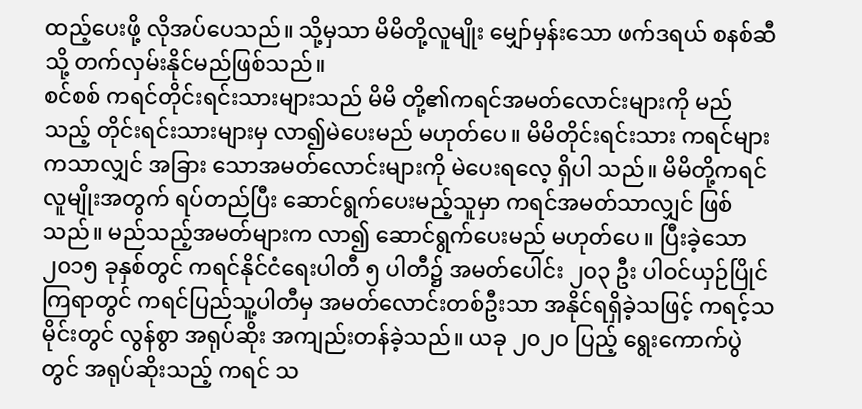ထည့်ပေးဖို့ လိုအပ်ပေသည်။ သို့မှသာ မိမိတို့လူမျိုး မျှော်မှန်းသော ဖက်ဒရယ် စနစ်ဆီသို့ တက်လှမ်းနိုင်မည်ဖြစ်သည်။
စင်စစ် ကရင်တိုင်းရင်းသားများသည် မိမိ တို့၏ကရင်အမတ်လောင်းများကို မည်သည့် တိုင်းရင်းသားများမှ လာ၍မဲပေးမည် မဟုတ်ပေ။ မိမိတိုင်းရင်းသား ကရင်များကသာလျှင် အခြား သောအမတ်လောင်းများကို မဲပေးရလေ့ ရှိပါ သည်။ မိမိတို့ကရင်လူမျိုးအတွက် ရပ်တည်ပြီး ဆောင်ရွက်ပေးမည့်သူမှာ ကရင်အမတ်သာလျှင် ဖြစ်သည်။ မည်သည့်အမတ်များက လာ၍ ဆောင်ရွက်ပေးမည် မဟုတ်ပေ။ ပြီးခဲ့သော ၂၀၁၅ ခုနှစ်တွင် ကရင်နိုင်ငံရေးပါတီ ၅ ပါတီ၌ အမတ်ပေါင်း ၂၀၃ ဦး ပါဝင်ယှဉ်ပြိုင်ကြရာတွင် ကရင်ပြည်သူ့ပါတီမှ အမတ်လောင်းတစ်ဦးသာ အနိုင်ရရှိခဲ့သဖြင့် ကရင့်သမိုင်းတွင် လွန်စွာ အရုပ်ဆိုး အကျည်းတန်ခဲ့သည်။ ယခု ၂၀၂ဝ ပြည့် ရွေးကောက်ပွဲတွင် အရုပ်ဆိုးသည့် ကရင် သ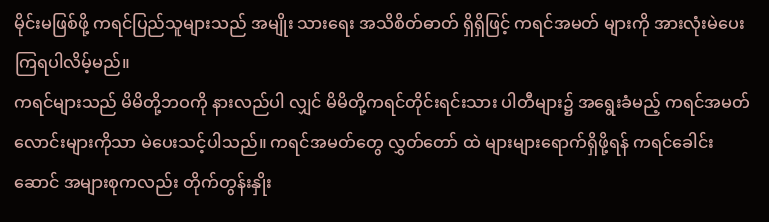မိုင်းမဖြစ်ဖို့ ကရင်ပြည်သူများသည် အမျိုး သားရေး အသိစိတ်ဓာတ် ရှိရှိဖြင့် ကရင်အမတ် များကို အားလုံးမဲပေးကြရပါလိမ့်မည်။
ကရင်များသည် မိမိတို့ဘဝကို နားလည်ပါ လျှင် မိမိတို့ကရင်တိုင်းရင်းသား ပါတီများ၌ အရွေးခံမည့် ကရင်အမတ်လောင်းများကိုသာ မဲပေးသင့်ပါသည်။ ကရင်အမတ်တွေ လွှတ်တော် ထဲ များများရောက်ရှိဖို့ရန် ကရင်ခေါင်းဆောင် အများစုကလည်း တိုက်တွန်းနှိုး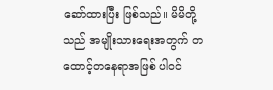ဆော်ထားပြီး ဖြစ်သည်။ မိမိတို့သည် အမျိုးသားရေးအတွက် တထောင့်တနေရာအဖြစ် ပါဝင်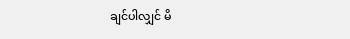ချင်ပါလျှင် မိ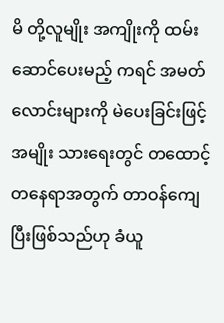မိ တို့လူမျိုး အကျိုးကို ထမ်းဆောင်ပေးမည့် ကရင် အမတ်လောင်းများကို မဲပေးခြင်းဖြင့် အမျိုး သားရေးတွင် တထောင့်တနေရာအတွက် တာဝန်ကျေပြီးဖြစ်သည်ဟု ခံယူ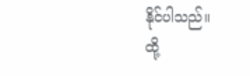နိုင်ပါသည်။
ထို့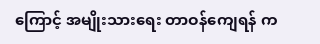ကြောင့် အမျိုးသားရေး တာဝန်ကျေရန် က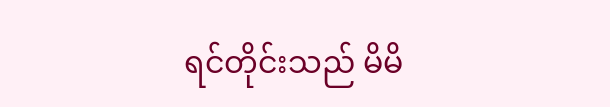ရင်တိုင်းသည် မိမိ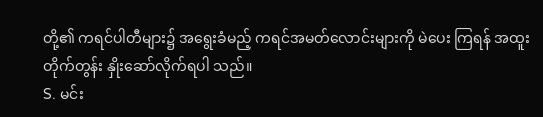တို့၏ ကရင်ပါတီများ၌ အရွေးခံမည့် ကရင်အမတ်လောင်းများကို မဲပေး ကြရန် အထူးတိုက်တွန်း နှိုးဆော်လိုက်ရပါ သည်။
S. မင်း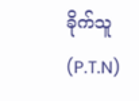ခိုက်သူ (P.T.N)